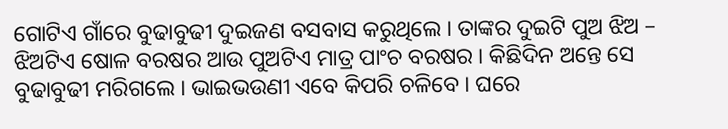ଗୋଟିଏ ଗାଁରେ ବୁଢାବୁଢୀ ଦୁଇଜଣ ବସବାସ କରୁଥିଲେ । ତାଙ୍କର ଦୁଇଟି ପୁଅ ଝିଅ – ଝିଅଟିଏ ଷୋଳ ବରଷର ଆଉ ପୁଅଟିଏ ମାତ୍ର ପାଂଚ ବରଷର । କିଛିଦିନ ଅନ୍ତେ ସେ ବୁଢାବୁଢୀ ମରିଗଲେ । ଭାଇଭଉଣୀ ଏବେ କିପରି ଚଳିବେ । ଘରେ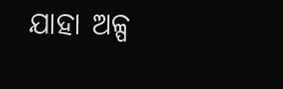ଯାହା ଅଳ୍ପ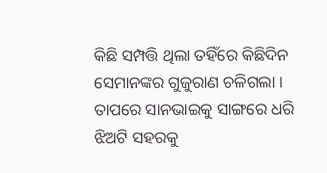କିଛି ସମ୍ପତ୍ତି ଥିଲା ତହିଁରେ କିଛିଦିନ ସେମାନଙ୍କର ଗୁଜୁରାଣ ଚଳିଗଲା । ତାପରେ ସାନଭାଇକୁ ସାଙ୍ଗରେ ଧରି ଝିଅଟି ସହରକୁ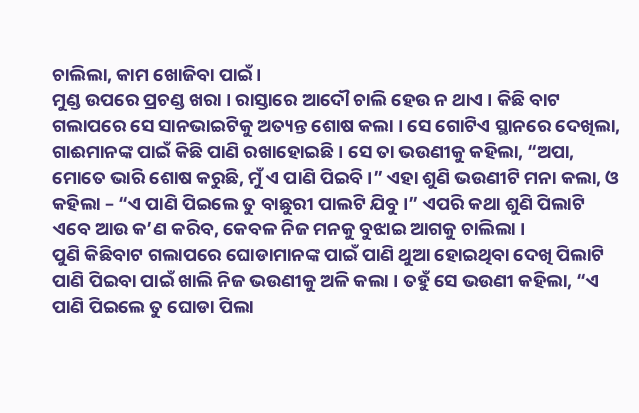ଚାଲିଲା, କାମ ଖୋଜିବା ପାଇଁ ।
ମୁଣ୍ଡ ଉପରେ ପ୍ରଚଣ୍ଡ ଖରା । ରାସ୍ତାରେ ଆଦୌ ଚାଲି ହେଉ ନ ଥାଏ । କିଛି ବାଟ ଗଲାପରେ ସେ ସାନଭାଇଟିକୁ ଅତ୍ୟନ୍ତ ଶୋଷ କଲା । ସେ ଗୋଟିଏ ସ୍ଥାନରେ ଦେଖିଲା, ଗାଈମାନଙ୍କ ପାଇଁ କିଛି ପାଣି ରଖାହୋଇଛି । ସେ ତା ଭଉଣୀକୁ କହିଲା, “ଅପା, ମୋତେ ଭାରି ଶୋଷ କରୁଛି, ମୁଁ ଏ ପାଣି ପିଇବି ।” ଏହା ଶୁଣି ଭଉଣୀଟି ମନା କଲା, ଓ କହିଲା – “ଏ ପାଣି ପିଇଲେ ତୁ ବାଛୁରୀ ପାଲଟି ଯିବୁ ।” ଏପରି କଥା ଶୁଣି ପିଲାଟି ଏବେ ଆଉ କ’ଣ କରିବ, କେବଳ ନିଜ ମନକୁ ବୁଝାଇ ଆଗକୁ ଚାଲିଲା ।
ପୁଣି କିଛିବାଟ ଗଲାପରେ ଘୋଡାମାନଙ୍କ ପାଇଁ ପାଣି ଥୁଆ ହୋଇଥିବା ଦେଖି ପିଲାଟି ପାଣି ପିଇବା ପାଇଁ ଖାଲି ନିଜ ଭଉଣୀକୁ ଅଳି କଲା । ତହୁଁ ସେ ଭଉଣୀ କହିଲା, “ଏ ପାଣି ପିଇଲେ ତୁ ଘୋଡା ପିଲା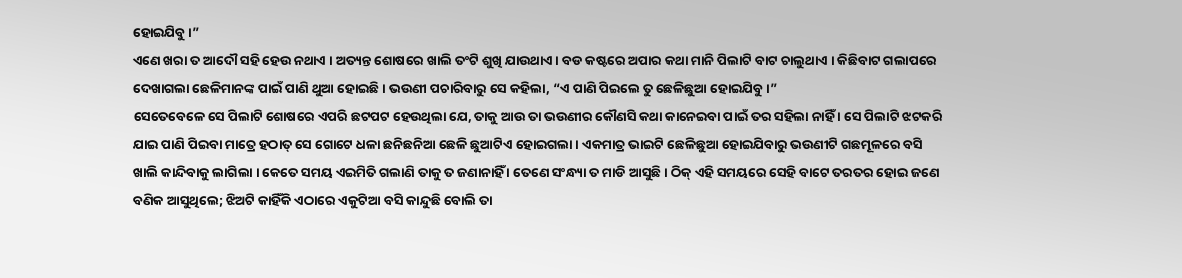ହୋଇଯିବୁ ।”
ଏଣେ ଖରା ତ ଆଦୌ ସହି ହେଉ ନଥାଏ । ଅତ୍ୟନ୍ତ ଶୋଷରେ ଖାଲି ତଂଟି ଶୁଖି ଯାଉଥାଏ । ବଡ କଷ୍ଟରେ ଅପାର କଥା ମାନି ପିଲାଟି ବାଟ ଚାଲୁଥାଏ । କିଛିବାଟ ଗଲାପରେ ଦେଖାଗଲା ଛେଳିମାନଙ୍କ ପାଇଁ ପାଣି ଥୁଆ ହୋଇଛି । ଭଉଣୀ ପଚାରିବାରୁ ସେ କହିଲା, “ଏ ପାଣି ପିଇଲେ ତୁ ଛେଳିଛୁଆ ହୋଇଯିବୁ ।”
ସେତେବେଳେ ସେ ପିଲାଟି ଶୋଷରେ ଏପରି ଛଟପଟ ହେଉଥିଲା ଯେ, ତାକୁ ଆଉ ତା ଭଉଣୀର କୌଣସି କଥା କାନେଇବା ପାଇଁ ତର ସହିଲା ନାହିଁ । ସେ ପିଲାଟି ଝଟକରି ଯାଇ ପାଣି ପିଇବା ମାତ୍ରେ ହଠାତ୍ ସେ ଗୋଟେ ଧଳା ଛନିଛନିଆ ଛେଳି ଛୁଆଟିଏ ହୋଇଗଲା । ଏକମାତ୍ର ଭାଇଟି ଛେଳିଛୁଆ ହୋଇଯିବାରୁ ଭଉଣୀଟି ଗଛମୂଳରେ ବସି ଖାଲି କାନ୍ଦିବାକୁ ଲାଗିଲା । କେତେ ସମୟ ଏଇମିତି ଗଲାଣି ତାକୁ ତ ଜଣାନାହିଁ । ତେଣେ ସଂନ୍ଧ୍ୟା ତ ମାଡି ଆସୁଛି । ଠିକ୍ ଏହି ସମୟରେ ସେହି ବାଟେ ତରତର ହୋଇ ଜଣେ ବଣିକ ଆସୁଥିଲେ; ଝିଅଟି କାହିଁକି ଏଠାରେ ଏକୁଟିଆ ବସି କାନ୍ଦୁଛି ବୋଲି ତା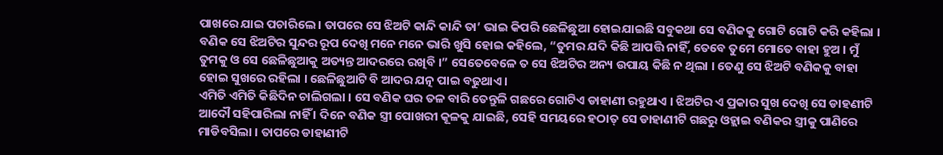ପାଖରେ ଯାଇ ପଚାରିଲେ । ତାପରେ ସେ ଝିଅଟି କାନ୍ଦି କାନ୍ଦି ତା’ ଭାଇ କିପରି ଛେଳିଛୁଆ ହୋଇଯାଇଛି ସବୁକଥା ସେ ବଣିକକୁ ଗୋଟି ଗୋଟି କରି କହିଲା । ବଣିକ ସେ ଝିଅଟିର ସୁନ୍ଦର ରୂପ ଦେଖି ମନେ ମନେ ଭାରି ଖୁସି ହୋଇ କହିଲେ, “ତୁମର ଯଦି କିଛି ଆପତ୍ତି ନାହିଁ, ତେବେ ତୁମେ ମୋତେ ବାହା ହୁଅ । ମୁଁ ତୁମକୁ ଓ ସେ ଛେଳିଛୁଆକୁ ଅତ୍ୟନ୍ତ ଆଦରରେ ରଖିବି ।” ସେତେବେଳେ ତ ସେ ଝିଅଟିର ଅନ୍ୟ ଉପାୟ କିଛି ନ ଥିଲା । ତେଣୁ ସେ ଝିଅଟି ବଣିକକୁ ବାହା ହୋଇ ସୁଖରେ ରହିଲା । ଛେଳିଛୁଆଟି ବି ଆଦର ଯତ୍ନ ପାଇ ବଢୁଥାଏ ।
ଏମିତି ଏମିତି କିଛିଦିନ ଚାଲିଗଲା । ସେ ବଣିକ ଘର ତଳ ବାରି ତେନ୍ତୁଳି ଗଛରେ ଗୋଟିଏ ଡାହାଣୀ ରହୁଥାଏ । ଝିଅଟିର ଏ ପ୍ରକାର ସୁଖ ଦେଖି ସେ ଡାହଣୀଟି ଆଦୌ ସହିପାରିଲା ନାହିଁ । ଦିନେ ବଣିକ ସ୍ତ୍ରୀ ପୋଖରୀ କୂଳକୁ ଯାଇଛି, ସେହି ସମୟରେ ହଠାତ୍ ସେ ଡାହାଣୀଟି ଗଛରୁ ଓହ୍ଲାଇ ବଣିକର ସ୍ତ୍ରୀକୁ ପାଣିରେ ମାଡିବସିଲା । ତାପରେ ଡାହାଣୀଟି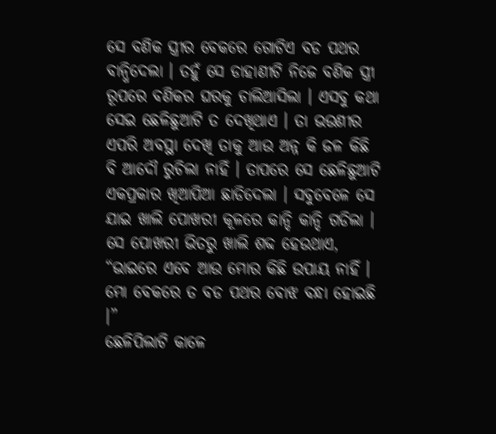ସେ ବଣିକ ସ୍ତ୍ରୀର ବେକରେ ଗୋଟିଏ ବଡ ପଥର ବାନ୍ଧିଦେଲା । ତହୁଁ ସେ ଡାହାଣୀଟି ନିଜେ ବଣିକ ସ୍ତ୍ରୀ ରୂପରେ ବଣିକର ଘରକୁ ଚାଲିଆସିଲା । ଏସବୁ କଥା ସେଇ ଛେଳିଛୁଆଟି ତ ଦେଖିଥାଏ । ତା ଭଉଣୀର ଏପରି ଅବସ୍ଥା ଦେଖି ତାକୁ ଆଉ ଅନ୍ନ କି ଜଳ କିଛି ବି ଆଦୌ ରୁଚିଲା ନାହିଁ । ତାପରେ ସେ ଛେଳିଛୁଆଟି ଏକପ୍ରକାର ଖିଆପିଆ ଛାଡିଦେଲା । ସବୁବେଳେ ସେ ଯାଇ ଖାଲି ପୋଖରୀ କୂଳରେ କାନ୍ଦି କାନ୍ଦି ଗଡିଲା । ସେ ପୋଖରୀ ଭିତରୁ ଖାଲି ଶବ୍ଦ ହେଉଥାଏ, “ଭାଇରେ ଏବେ ଆଉ ମୋର କିଛି ଉପାୟ ନାହିଁ । ମୋ ବେକରେ ତ ବଡ ପଥର ବୋଝ ବନ୍ଧା ହୋଇଛି ।”
ଛେଳିପିଲାଟି କାଳେ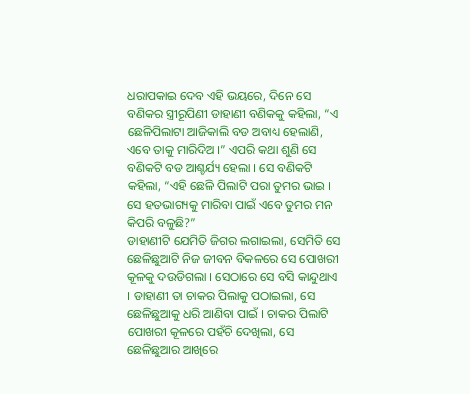ଧରାପକାଇ ଦେବ ଏହି ଭୟରେ, ଦିନେ ସେ ବଣିକର ସ୍ତ୍ରୀରୂପିଣୀ ଡାହାଣୀ ବଣିକକୁ କହିଲା, “ଏ ଛେଳିପିଲାଟା ଆଜିକାଲି ବଡ ଅବାଧ୍ୟ ହେଲାଣି, ଏବେ ତାକୁ ମାରିଦିଅ ।” ଏପରି କଥା ଶୁଣି ସେ ବଣିକଟି ବଡ ଆଶ୍ଚର୍ଯ୍ୟ ହେଲା । ସେ ବଣିକଟି କହିଲା, “ଏହି ଛେଳି ପିଲାଟି ପରା ତୁମର ଭାଇ । ସେ ହତଭାଗ୍ୟକୁ ମାରିବା ପାଇଁ ଏବେ ତୁମର ମନ କିପରି ବଳୁଛି?”
ଡାହାଣୀଟି ଯେମିତି ଜିଗର ଲଗାଇଲା, ସେମିତି ସେ ଛେଳିଛୁଆଟି ନିଜ ଜୀବନ ବିକଳରେ ସେ ପୋଖରୀ କୂଳକୁ ଦଉଡିଗଲା । ସେଠାରେ ସେ ବସି କାନ୍ଦୁଥାଏ । ଡାହାଣୀ ତା ଚାକର ପିଲାକୁ ପଠାଇଲା, ସେ ଛେଳିଛୁଆକୁ ଧରି ଆଣିବା ପାଇଁ । ଚାକର ପିଲାଟି ପୋଖରୀ କୂଳରେ ପହଁଚି ଦେଖିଲା, ସେ ଛେଳିଛୁଆର ଆଖିରେ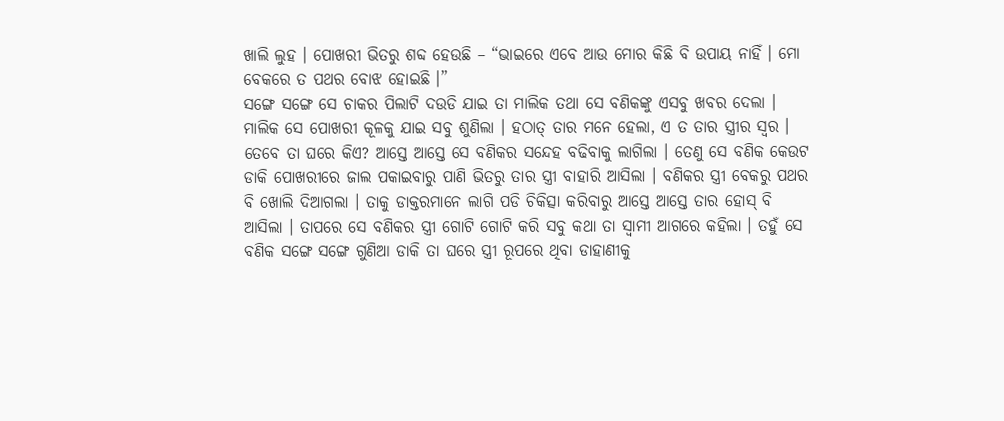ଖାଲି ଲୁହ । ପୋଖରୀ ଭିତରୁ ଶବ୍ଦ ହେଉଛି – “ଭାଇରେ ଏବେ ଆଉ ମୋର କିଛି ବି ଉପାୟ ନାହିଁ । ମୋ ବେକରେ ତ ପଥର ବୋଝ ହୋଇଛି ।”
ସଙ୍ଗେ ସଙ୍ଗେ ସେ ଚାକର ପିଲାଟି ଦଉଡି ଯାଇ ତା ମାଲିକ ତଥା ସେ ବଣିକଙ୍କୁ ଏସବୁ ଖବର ଦେଲା । ମାଲିକ ସେ ପୋଖରୀ କୂଳକୁ ଯାଇ ସବୁ ଶୁଣିଲା । ହଠାତ୍ ତାର ମନେ ହେଲା, ଏ ତ ତାର ସ୍ତ୍ରୀର ସ୍ୱର । ତେବେ ତା ଘରେ କିଏ? ଆସ୍ତେ ଆସ୍ତେ ସେ ବଣିକର ସନ୍ଦେହ ବଢିବାକୁ ଲାଗିଲା । ତେଣୁ ସେ ବଣିକ କେଉଟ ଡାକି ପୋଖରୀରେ ଜାଲ ପକାଇବାରୁ ପାଣି ଭିତରୁ ତାର ସ୍ତ୍ରୀ ବାହାରି ଆସିଲା । ବଣିକର ସ୍ତ୍ରୀ ବେକରୁ ପଥର ବି ଖୋଲି ଦିଆଗଲା । ତାକୁ ଡାକ୍ତରମାନେ ଲାଗି ପଡି ଚିକିତ୍ସା କରିବାରୁ ଆସ୍ତେ ଆସ୍ତେ ତାର ହୋସ୍ ବି ଆସିଲା । ତାପରେ ସେ ବଣିକର ସ୍ତ୍ରୀ ଗୋଟି ଗୋଟି କରି ସବୁ କଥା ତା ସ୍ୱାମୀ ଆଗରେ କହିଲା । ତହୁଁ ସେ ବଣିକ ସଙ୍ଗେ ସଙ୍ଗେ ଗୁଣିଆ ଡାକି ତା ଘରେ ସ୍ତ୍ରୀ ରୂପରେ ଥିବା ଡାହାଣୀକୁ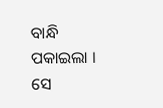ବାନ୍ଧି ପକାଇଲା । ସେ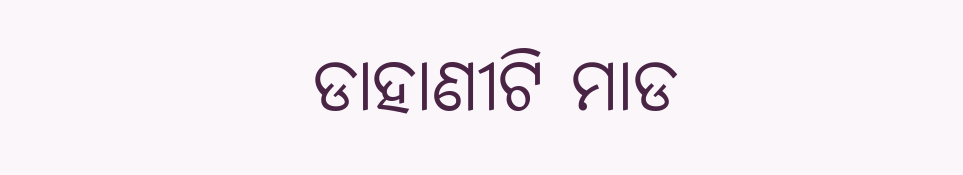ଡାହାଣୀଟି ମାଡ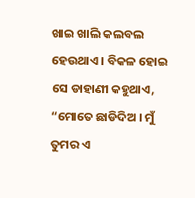ଖାଇ ଖାଲି କଲବଲ ହେଉଥାଏ । ବିକଳ ହୋଇ ସେ ଡାହାଣୀ କହୁଥାଏ, “ମୋତେ ଛାଡିଦିଅ । ମୁଁ ତୁମର ଏ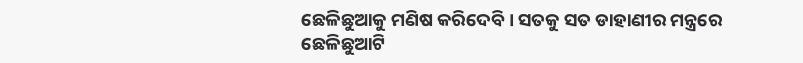ଛେଳିଛୁଆକୁ ମଣିଷ କରିଦେବି । ସତକୁ ସତ ଡାହାଣୀର ମନ୍ତ୍ରରେ ଛେଳିଛୁଆଟି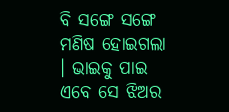ବି ସଙ୍ଗେ ସଙ୍ଗେ ମଣିଷ ହୋଇଗଲା । ଭାଇକୁ ପାଇ ଏବେ ସେ ଝିଅର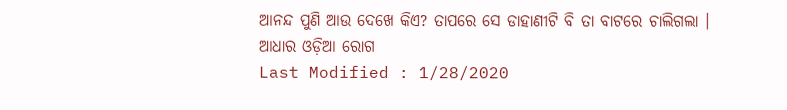ଆନନ୍ଦ ପୁଣି ଆଉ ଦେଖେ କିଏ? ତାପରେ ସେ ଡାହାଣୀଟି ବି ତା ବାଟରେ ଚାଲିଗଲା ।
ଆଧାର ଓଡ଼ିଆ ରୋଗ
Last Modified : 1/28/2020